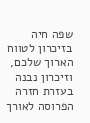שפה חיה בזיכרון לטווח הארוך שלכם, וזיכרון נבנה בעזרת חזרה הפרוסה לאורך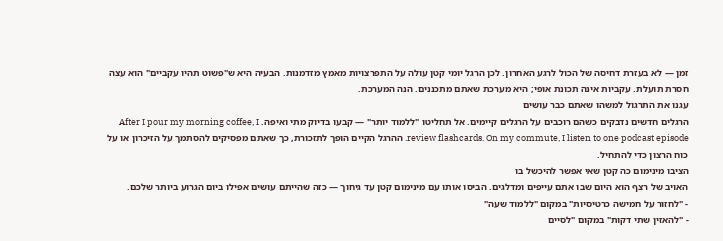זמן — לא בעזרת דחיסה של הכול לרגע האחרון. לכן הרגל יומי קטן עולה על התפרצויות מאמץ מזדמנות. הבעיה היא ש"פשוט תהיו עקביים" הוא עצה חסרת תועלת. עקביות אינה תכונת אופי; היא מערכת שאתם מתכננים. הנה המערכת.
עגנו את התרגול למשהו שאתם כבר עושים
הרגלים חדשים נדבקים כשהם רוכבים על הרגלים קיימים. אל תחליטו "ללמוד יותר" — קבעו בדיוק מתי ואיפה. After I pour my morning coffee, I review flashcards. On my commute, I listen to one podcast episode. ההרגל הקיים הופך לתזכורת, כך שאתם מפסיקים להסתמך על הזיכרון או על כוח הרצון כדי להתחיל.
הציבו מינימום כה קטן שאי אפשר להיכשל בו
האויב של רצף הוא היום שבו אתם עייפים ומדלגים. הביסו אותו עם מינימום קטן עד גיחוך — כזה שהייתם עושים אפילו ביום הגרוע ביותר שלכם.
- "לחזור על חמישה כרטיסיות" במקום "ללמוד שעה"
- "להאזין שתי דקות" במקום "לסיים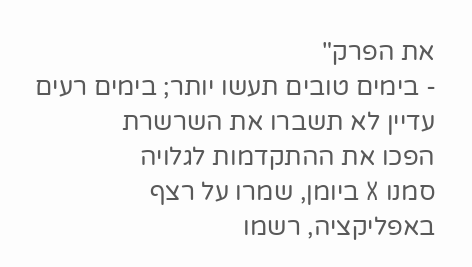את הפרק"
- בימים טובים תעשו יותר; בימים רעים עדיין לא תשברו את השרשרת
הפכו את ההתקדמות לגלויה
סמנו X ביומן, שמרו על רצף באפליקציה, רשמו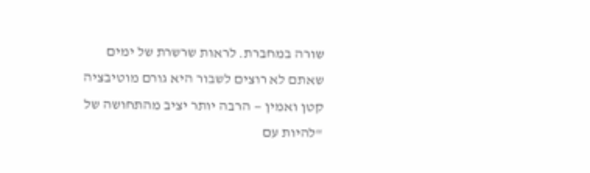שורה במחברת. לראות שרשרת של ימים שאתם לא רוצים לשבור היא גורם מוטיבציה קטן ואמין — הרבה יותר יציב מהתחושה של "להיות עם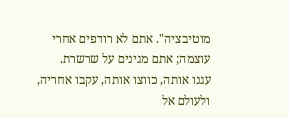מוטיבציה". אתם לא רודפים אחרי עוצמה; אתם מגינים על שרשרת.
עגנו אותה, כווצו אותה, עקבו אחריה, ולעולם אל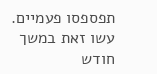תפספסו פעמיים. עשו זאת במשך חודש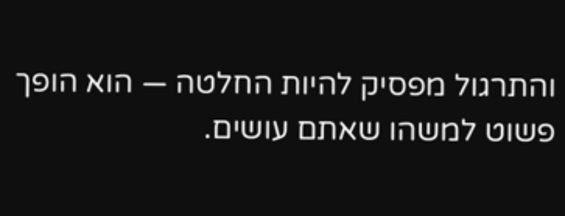והתרגול מפסיק להיות החלטה — הוא הופך פשוט למשהו שאתם עושים.